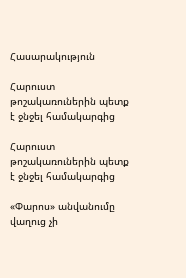Հասարակություն

Հարուստ թոշակառուներին պետք է ջնջել համակարգից

Հարուստ թոշակառուներին պետք է ջնջել համակարգից

«Փարոս» անվանումը վաղուց չի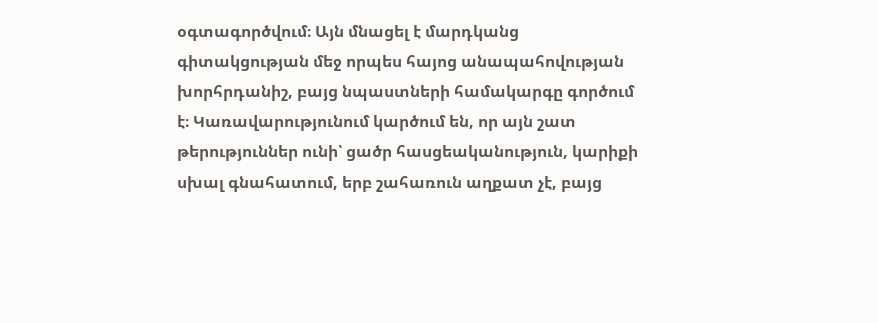օգտագործվում։ Այն մնացել է մարդկանց գիտակցության մեջ որպես հայոց անապահովության խորհրդանիշ, բայց նպաստների համակարգը գործում է։ Կառավարությունում կարծում են, որ այն շատ թերություններ ունի՝ ցածր հասցեականություն, կարիքի սխալ գնահատում, երբ շահառուն աղքատ չէ, բայց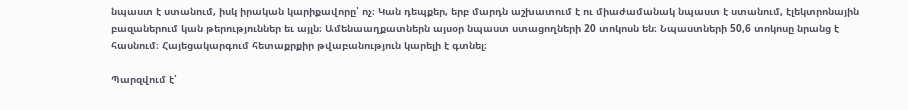նպաստ է ստանում, իսկ իրական կարիքավորը՝ ոչ։ Կան դեպքեր, երբ մարդն աշխատում է ու միաժամանակ նպաստ է ստանում, էլեկտրոնային բազաներում կան թերություններ եւ այլն։ Ամենաաղքատներն այսօր նպաստ ստացողների 20 տոկոսն են։ Նպաստների 50,6 տոկոսը նրանց է հասնում։ Հայեցակարգում հետաքրքիր թվաբանություն կարելի է գտնել։

Պարզվում է՝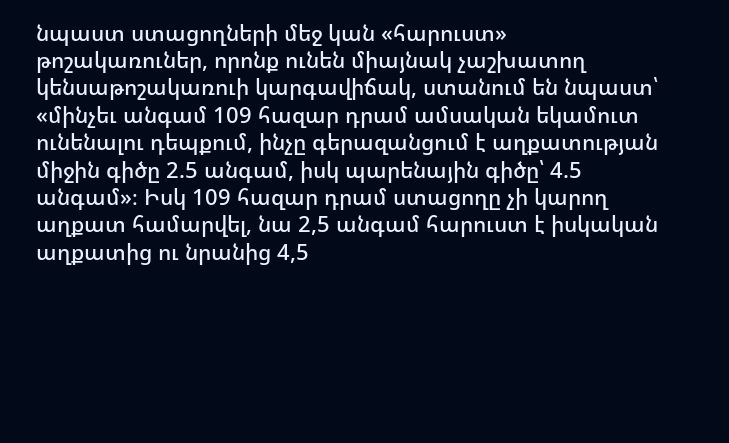նպաստ ստացողների մեջ կան «հարուստ» թոշակառուներ, որոնք ունեն միայնակ չաշխատող կենսաթոշակառուի կարգավիճակ, ստանում են նպաստ՝ «մինչեւ անգամ 109 հազար դրամ ամսական եկամուտ ունենալու դեպքում, ինչը գերազանցում է աղքատության միջին գիծը 2.5 անգամ, իսկ պարենային գիծը՝ 4.5 անգամ»։ Իսկ 109 հազար դրամ ստացողը չի կարող աղքատ համարվել, նա 2,5 անգամ հարուստ է իսկական աղքատից ու նրանից 4,5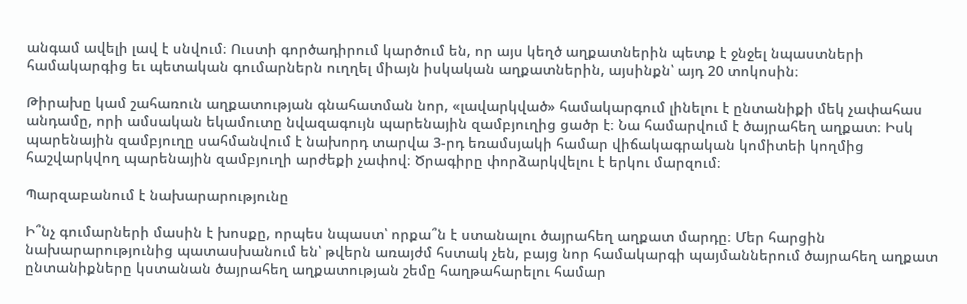անգամ ավելի լավ է սնվում։ Ուստի գործադիրում կարծում են, որ այս կեղծ աղքատներին պետք է ջնջել նպաստների համակարգից եւ պետական գումարներն ուղղել միայն իսկական աղքատներին, այսինքն՝ այդ 20 տոկոսին։

Թիրախը կամ շահառուն աղքատության գնահատման նոր, «լավարկված» համակարգում լինելու է ընտանիքի մեկ չափահաս անդամը, որի ամսական եկամուտը նվազագույն պարենային զամբյուղից ցածր է։ Նա համարվում է ծայրահեղ աղքատ։ Իսկ պարենային զամբյուղը սահմանվում է նախորդ տարվա 3-րդ եռամսյակի համար վիճակագրական կոմիտեի կողմից հաշվարկվող պարենային զամբյուղի արժեքի չափով։ Ծրագիրը փորձարկվելու է երկու մարզում։

Պարզաբանում է նախարարությունը

Ի՞նչ գումարների մասին է խոսքը, որպես նպաստ՝ որքա՞ն է ստանալու ծայրահեղ աղքատ մարդը։ Մեր հարցին նախարարությունից պատասխանում են՝ թվերն առայժմ հստակ չեն, բայց նոր համակարգի պայմաններում ծայրահեղ աղքատ ընտանիքները կստանան ծայրահեղ աղքատության շեմը հաղթահարելու համար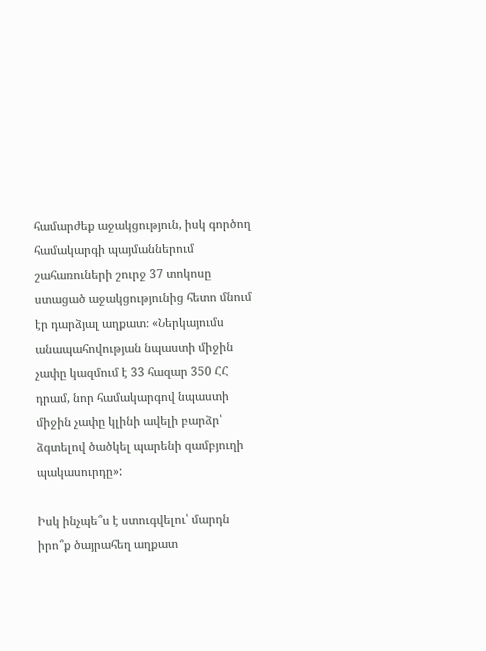համարժեք աջակցություն, իսկ գործող համակարգի պայմաններում շահառուների շուրջ 37 տոկոսը ստացած աջակցությունից հետո մնում էր դարձյալ աղքատ։ «Ներկայումս անապահովության նպաստի միջին չափը կազմում է 33 հազար 350 ՀՀ դրամ, նոր համակարգով նպաստի միջին չափը կլինի ավելի բարձր՝ ձգտելով ծածկել պարենի զամբյուղի պակասուրդը»:

Իսկ ինչպե՞ս է ստուգվելու՝ մարդն իրո՞ք ծայրահեղ աղքատ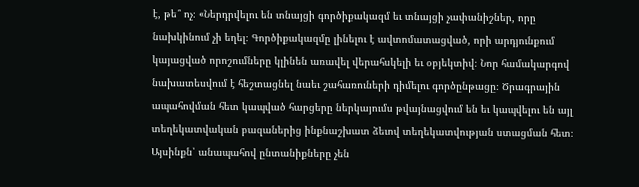է, թե՞ ոչ։ «Ներդրվելու են տնայցի գործիքակազմ եւ տնայցի չափանիշներ, որը նախկինում չի եղել։ Գործիքակազմը լինելու է ավտոմատացված, որի արդյունքում կայացված որոշումները կլինեն առավել վերահսկելի եւ օբյեկտիվ։ Նոր համակարգով նախատեսվում է հեշտացնել նաեւ շահառուների դիմելու գործընթացը։ Ծրագրային ապահովման հետ կապված հարցերը ներկայումս թվայնացվում են եւ կապվելու են այլ տեղեկատվական բազաներից ինքնաշխատ ձեւով տեղեկատվության ստացման հետ։ Այսինքն՝ անապահով ընտանիքները չեն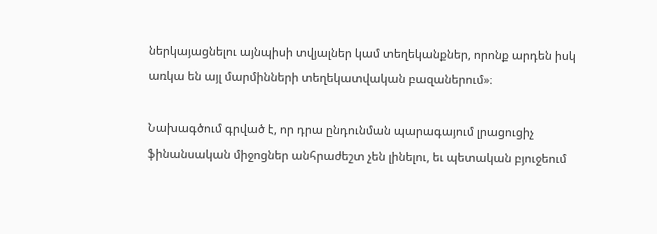ներկայացնելու այնպիսի տվյալներ կամ տեղեկանքներ, որոնք արդեն իսկ առկա են այլ մարմինների տեղեկատվական բազաներում»։

Նախագծում գրված է, որ դրա ընդունման պարագայում լրացուցիչ ֆինանսական միջոցներ անհրաժեշտ չեն լինելու, եւ պետական բյուջեում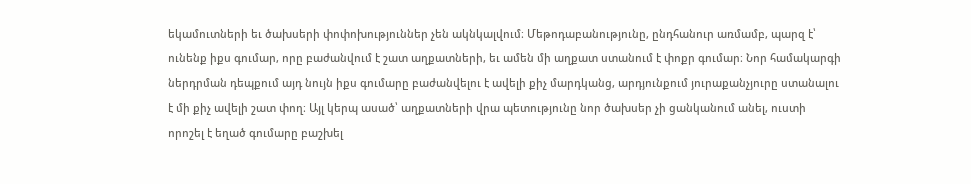եկամուտների եւ ծախսերի փոփոխություններ չեն ակնկալվում։ Մեթոդաբանությունը, ընդհանուր առմամբ, պարզ է՝ ունենք իքս գումար, որը բաժանվում է շատ աղքատների, եւ ամեն մի աղքատ ստանում է փոքր գումար։ Նոր համակարգի ներդրման դեպքում այդ նույն իքս գումարը բաժանվելու է ավելի քիչ մարդկանց, արդյունքում յուրաքանչյուրը ստանալու է մի քիչ ավելի շատ փող։ Այլ կերպ ասած՝ աղքատների վրա պետությունը նոր ծախսեր չի ցանկանում անել, ուստի որոշել է եղած գումարը բաշխել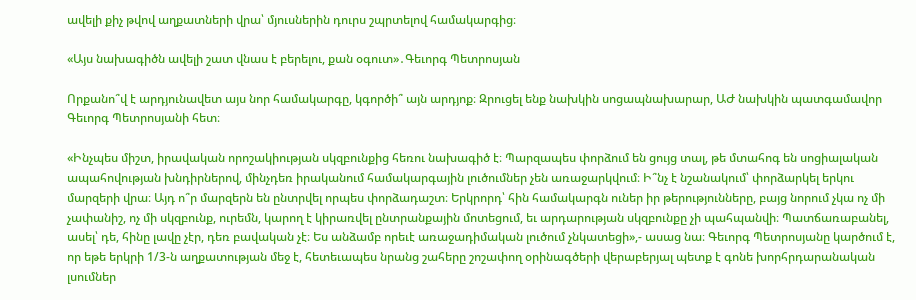ավելի քիչ թվով աղքատների վրա՝ մյուսներին դուրս շպրտելով համակարգից։

«Այս նախագիծն ավելի շատ վնաս է բերելու, քան օգուտ»․Գեւորգ Պետրոսյան

Որքանո՞վ է արդյունավետ այս նոր համակարգը, կգործի՞ այն արդյոք։ Զրուցել ենք նախկին սոցապնախարար, ԱԺ նախկին պատգամավոր Գեւորգ Պետրոսյանի հետ։

«Ինչպես միշտ, իրավական որոշակիության սկզբունքից հեռու նախագիծ է։ Պարզապես փորձում են ցույց տալ, թե մտահոգ են սոցիալական ապահովության խնդիրներով, մինչդեռ իրականում համակարգային լուծումներ չեն առաջարկվում։ Ի՞նչ է նշանակում՝ փորձարկել երկու մարզերի վրա։ Այդ ո՞ր մարզերն են ընտրվել որպես փորձադաշտ։ Երկրորդ՝ հին համակարգն ուներ իր թերությունները, բայց նորում չկա ոչ մի չափանիշ, ոչ մի սկզբունք, ուրեմն, կարող է կիրառվել ընտրանքային մոտեցում, եւ արդարության սկզբունքը չի պահպանվի։ Պատճառաբանել, ասել՝ դե, հինը լավը չէր, դեռ բավական չէ։ Ես անձամբ որեւէ առաջադիմական լուծում չնկատեցի»,- ասաց նա։ Գեւորգ Պետրոսյանը կարծում է, որ եթե երկրի 1/3-ն աղքատության մեջ է, հետեւապես նրանց շահերը շոշափող օրինագծերի վերաբերյալ պետք է գոնե խորհրդարանական լսումներ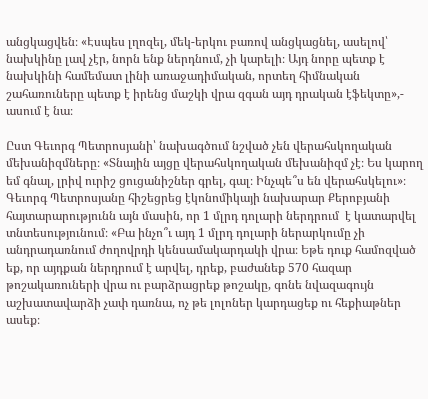անցկացվեն։ «Էսպես լղոզել, մեկ-երկու բառով անցկացնել, ասելով՝ նախկինը լավ չէր, նորն ենք ներդնում, չի կարելի։ Այդ նորը պետք է նախկինի համեմատ լինի առաջադիմական, որտեղ հիմնական շահառուները պետք է իրենց մաշկի վրա զգան այդ դրական էֆեկտը»,- ասում է նա։

Ըստ Գեւորգ Պետրոսյանի՝ նախագծում նշված չեն վերահսկողական մեխանիզմները։ «Տնային այցը վերահսկողական մեխանիզմ չէ։ Ես կարող եմ գնալ, լրիվ ուրիշ ցուցանիշներ գրել, գալ։ Ինչպե՞ս են վերահսկելու»։ Գեւորգ Պետրոսյանը հիշեցրեց էկոնոմիկայի նախարար Քերոբյանի հայտարարությունն այն մասին, որ 1 մլրդ դոլարի ներդրում  է կատարվել տնտեսությունում։ «Բա ինչո՞ւ այդ 1 մլրդ դոլարի ներարկումը չի անդրադառնում ժողովրդի կենսամակարդակի վրա։ Եթե դուք համոզված եք, որ այդքան ներդրում է արվել, դրեք, բաժանեք 570 հազար թոշակառուների վրա ու բարձրացրեք թոշակը, գոնե նվազագույն աշխատավարձի չափ դառնա, ոչ թե լոլոներ կարդացեք ու հեքիաթներ ասեք։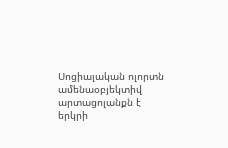Սոցիալական ոլորտն ամենաօբյեկտիվ արտացոլանքն է երկրի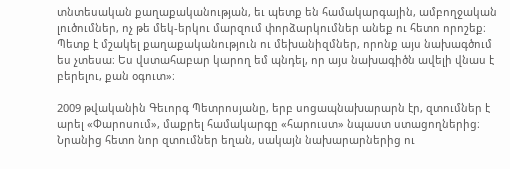տնտեսական քաղաքականության, եւ պետք են համակարգային, ամբողջական լուծումներ, ոչ թե մեկ-երկու մարզում փորձարկումներ անեք ու հետո որոշեք։ Պետք է մշակել քաղաքականություն ու մեխանիզմներ, որոնք այս նախագծում ես չտեսա։ Ես վստահաբար կարող եմ պնդել, որ այս նախագիծն ավելի վնաս է բերելու, քան օգուտ»։

2009 թվականին Գեւորգ Պետրոսյանը, երբ սոցապնախարարն էր, զտումներ է արել «Փարոսում», մաքրել համակարգը «հարուստ» նպաստ ստացողներից։ Նրանից հետո նոր զտումներ եղան, սակայն նախարարներից ու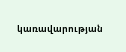կառավարության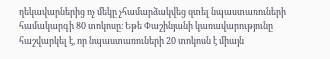ղեկավարներից ոչ մեկը չհամարձակվեց զտել նպաստառուների համակարգի 80 տոկոսը։ Եթե Փաշինյանի կառավարությունը հաշվարկել է, որ նպաստառուների 20 տոկոսն է միայն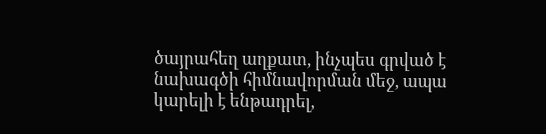ծայրահեղ աղքատ, ինչպես գրված է նախագծի հիմնավորման մեջ, ապա կարելի է ենթադրել,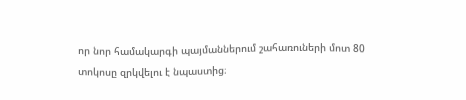որ նոր համակարգի պայմաններում շահառուների մոտ 80 տոկոսը զրկվելու է նպաստից։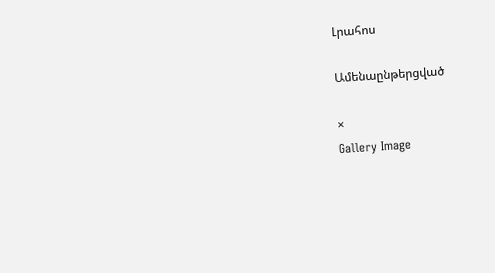Լրահոս

Ամենաընթերցված

×
Gallery Image